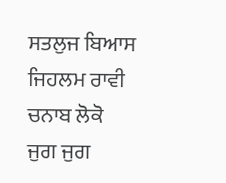ਸਤਲੁਜ ਬਿਆਸ ਜਿਹਲਮ ਰਾਵੀ ਚਨਾਬ ਲੋਕੋ
ਜੁਗ ਜੁਗ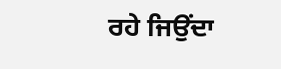ਰਹੇ ਜਿਉਂਦਾ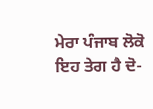ਮੇਰਾ ਪੰਜਾਬ ਲੋਕੋ
ਇਹ ਤੇਗ ਹੈ ਦੋ-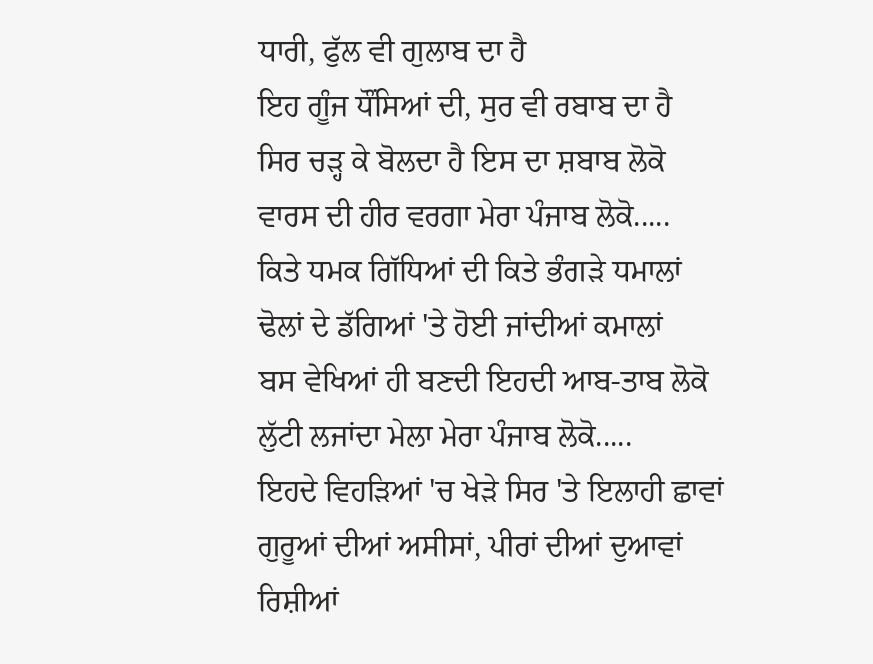ਧਾਰੀ, ਫੁੱਲ ਵੀ ਗੁਲਾਬ ਦਾ ਹੈ
ਇਹ ਗੂੰਜ ਧੌਂਸਿਆਂ ਦੀ, ਸੁਰ ਵੀ ਰਬਾਬ ਦਾ ਹੈ
ਸਿਰ ਚੜ੍ਹ ਕੇ ਬੋਲਦਾ ਹੈ ਇਸ ਦਾ ਸ਼ਬਾਬ ਲੋਕੋ
ਵਾਰਸ ਦੀ ਹੀਰ ਵਰਗਾ ਮੇਰਾ ਪੰਜਾਬ ਲੋਕੋ.....
ਕਿਤੇ ਧਮਕ ਗਿੱਧਿਆਂ ਦੀ ਕਿਤੇ ਭੰਗੜੇ ਧਮਾਲਾਂ
ਢੋਲਾਂ ਦੇ ਡੱਗਿਆਂ 'ਤੇ ਹੋਈ ਜਾਂਦੀਆਂ ਕਮਾਲਾਂ
ਬਸ ਵੇਖਿਆਂ ਹੀ ਬਣਦੀ ਇਹਦੀ ਆਬ-ਤਾਬ ਲੋਕੋ
ਲੁੱਟੀ ਲਜਾਂਦਾ ਮੇਲਾ ਮੇਰਾ ਪੰਜਾਬ ਲੋਕੋ.....
ਇਹਦੇ ਵਿਹੜਿਆਂ 'ਚ ਖੇੜੇ ਸਿਰ 'ਤੇ ਇਲਾਹੀ ਛਾਵਾਂ
ਗੁਰੂਆਂ ਦੀਆਂ ਅਸੀਸਾਂ, ਪੀਰਾਂ ਦੀਆਂ ਦੁਆਵਾਂ
ਰਿਸ਼ੀਆਂ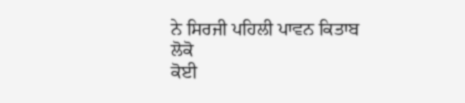ਨੇ ਸਿਰਜੀ ਪਹਿਲੀ ਪਾਵਨ ਕਿਤਾਬ ਲੋਕੋ
ਕੋਈ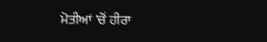ਮੋਤੀਆਂ 'ਚੋਂ ਹੀਰਾ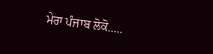ਮੇਰਾ ਪੰਜਾਬ ਲੋਕੋ.....